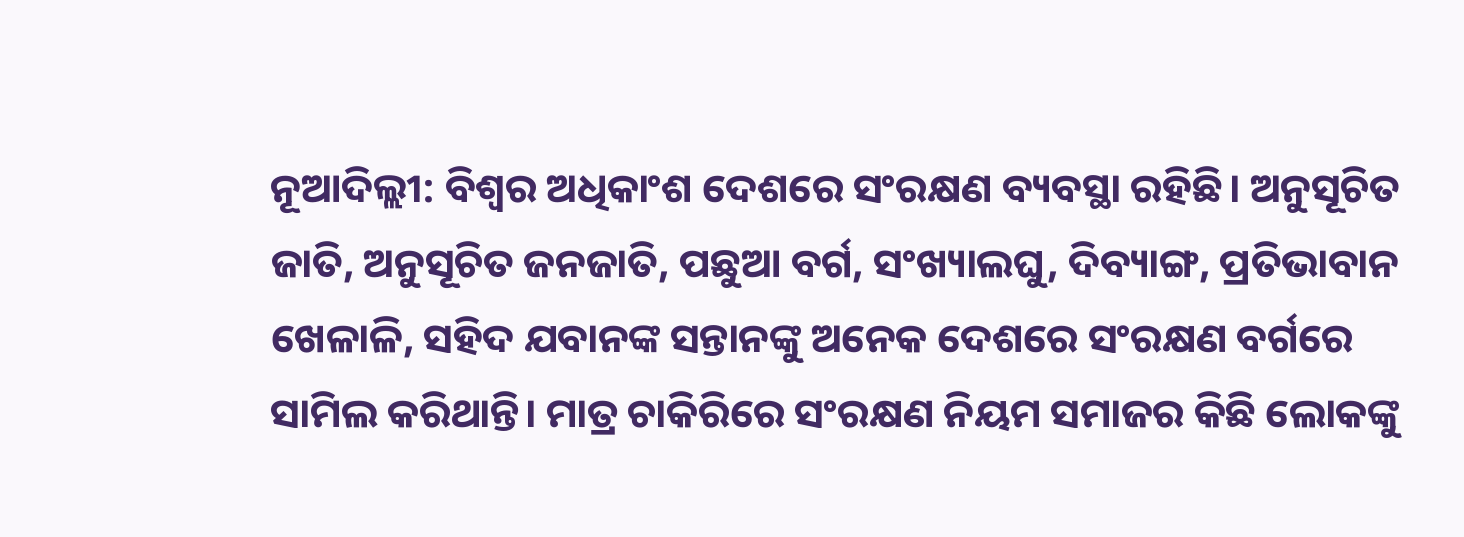ନୂଆଦିଲ୍ଲୀ: ବିଶ୍ବର ଅଧିକାଂଶ ଦେଶରେ ସଂରକ୍ଷଣ ବ୍ୟବସ୍ଥା ରହିଛି। ଅନୁସୂଚିତ ଜାତି, ଅନୁସୂଚିତ ଜନଜାତି, ପଛୁଆ ବର୍ଗ, ସଂଖ୍ୟାଲଘୁ, ଦିବ୍ୟାଙ୍ଗ, ପ୍ରତିଭାବାନ ଖେଳାଳି, ସହିଦ ଯବାନଙ୍କ ସନ୍ତାନଙ୍କୁ ଅନେକ ଦେଶରେ ସଂରକ୍ଷଣ ବର୍ଗରେ ସାମିଲ କରିଥାନ୍ତି। ମାତ୍ର ଚାକିରିରେ ସଂରକ୍ଷଣ ନିୟମ ସମାଜର କିଛି ଲୋକଙ୍କୁ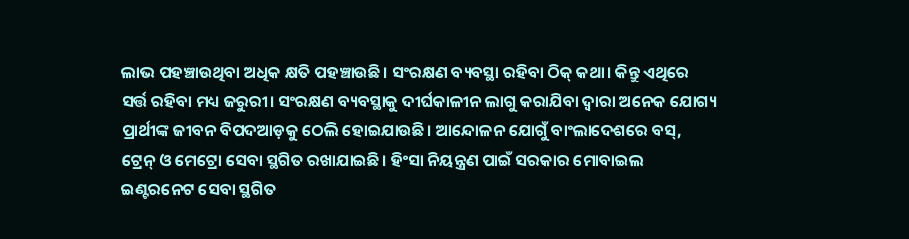ଲାଭ ପହଞ୍ଚାଉଥିବା ଅଧିକ କ୍ଷତି ପହଞ୍ଚାଉଛି। ସଂରକ୍ଷଣ ବ୍ୟବସ୍ଥା ରହିବା ଠିକ୍ କଥା। କିନ୍ତୁ ଏଥିରେ ସର୍ତ୍ତ ରହିବା ମଧ୍ୟ ଜରୁରୀ। ସଂରକ୍ଷଣ ବ୍ୟବସ୍ଥାକୁ ଦୀର୍ଘକାଳୀନ ଲାଗୁ କରାଯିବା ଦ୍ବାରା ଅନେକ ଯୋଗ୍ୟ ପ୍ରାର୍ଥୀଙ୍କ ଜୀବନ ବିପଦଆଡ଼କୁ ଠେଲି ହୋଇଯାଉଛି। ଆନ୍ଦୋଳନ ଯୋଗୁଁ ବାଂଲାଦେଶରେ ବସ୍, ଟ୍ରେନ୍ ଓ ମେଟ୍ରୋ ସେବା ସ୍ଥଗିତ ରଖାଯାଇଛି। ହିଂସା ନିୟନ୍ତ୍ରଣ ପାଇଁ ସରକାର ମୋବାଇଲ ଇଣ୍ଟରନେଟ ସେବା ସ୍ଥଗିତ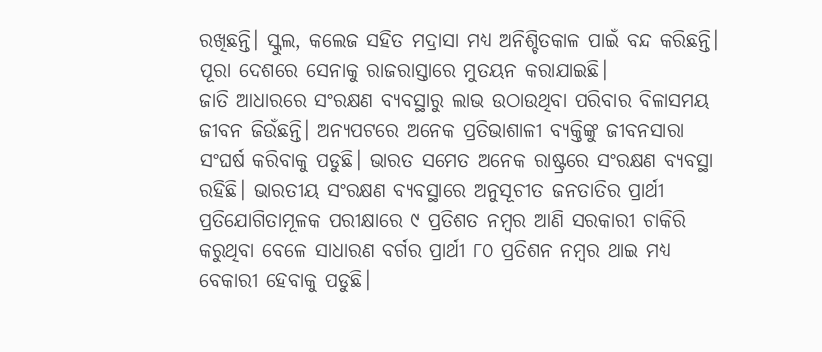ରଖିଛନ୍ତି। ସ୍କୁଲ, କଲେଜ ସହିତ ମଦ୍ରାସା ମଧ୍ୟ ଅନିଶ୍ଚିତକାଳ ପାଇଁ ବନ୍ଦ କରିଛନ୍ତି। ପୂରା ଦେଶରେ ସେନାକୁ ରାଜରାସ୍ତାରେ ମୁତୟନ କରାଯାଇଛି।
ଜାତି ଆଧାରରେ ସଂରକ୍ଷଣ ବ୍ୟବସ୍ଥାରୁ ଲାଭ ଉଠାଉଥିବା ପରିବାର ବିଳାସମୟ ଜୀବନ ଜିଉଁଛନ୍ତି। ଅନ୍ୟପଟରେ ଅନେକ ପ୍ରତିଭାଶାଳୀ ବ୍ୟକ୍ତିଙ୍କୁ ଜୀବନସାରା ସଂଘର୍ଷ କରିବାକୁ ପଡୁଛି। ଭାରତ ସମେତ ଅନେକ ରାଷ୍ଟ୍ରରେ ସଂରକ୍ଷଣ ବ୍ୟବସ୍ଥା ରହିଛି। ଭାରତୀୟ ସଂରକ୍ଷଣ ବ୍ୟବସ୍ଥାରେ ଅନୁସୂଚୀତ ଜନତାତିର ପ୍ରାର୍ଥୀ ପ୍ରତିଯୋଗିତାମୂଳକ ପରୀକ୍ଷାରେ ୯ ପ୍ରତିଶତ ନମ୍ବର ଆଣି ସରକାରୀ ଚାକିରି କରୁଥିବା ବେଳେ ସାଧାରଣ ବର୍ଗର ପ୍ରାର୍ଥୀ ୮୦ ପ୍ରତିଶନ ନମ୍ବର ଥାଇ ମଧ୍ୟ ବେକାରୀ ହେବାକୁ ପଡୁଛି।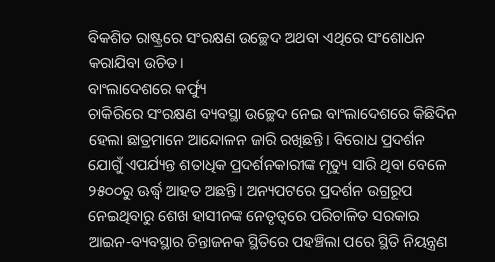ବିକଶିତ ରାଷ୍ଟ୍ରରେ ସଂରକ୍ଷଣ ଉଚ୍ଛେଦ ଅଥବା ଏଥିରେ ସଂଶୋଧନ କରାଯିବା ଉଚିତ।
ବାଂଲାଦେଶରେ କର୍ଫ୍ୟୁ
ଚାକିରିରେ ସଂରକ୍ଷଣ ବ୍ୟବସ୍ଥା ଉଚ୍ଛେଦ ନେଇ ବାଂଲାଦେଶରେ କିଛିଦିନ ହେଲା ଛାତ୍ରମାନେ ଆନ୍ଦୋଳନ ଜାରି ରଖିଛନ୍ତି। ବିରୋଧ ପ୍ରଦର୍ଶନ ଯୋଗୁଁ ଏପର୍ଯ୍ୟନ୍ତ ଶତାଧିକ ପ୍ରଦର୍ଶନକାରୀଙ୍କ ମୃତ୍ୟୁ ସାରି ଥିବା ବେଳେ ୨୫୦୦ରୁ ଊର୍ଦ୍ଧ୍ବ ଆହତ ଅଛନ୍ତି। ଅନ୍ୟପଟରେ ପ୍ରଦର୍ଶନ ଉଗ୍ରରୂପ ନେଇଥିବାରୁ ଶେଖ ହାସୀନଙ୍କ ନେତୃତ୍ବରେ ପରିଚାଳିତ ସରକାର ଆଇନ-ବ୍ୟବସ୍ଥାର ଚିନ୍ତାଜନକ ସ୍ଥିତିରେ ପହଞ୍ଚିଲା ପରେ ସ୍ଥିତି ନିୟନ୍ତ୍ରଣ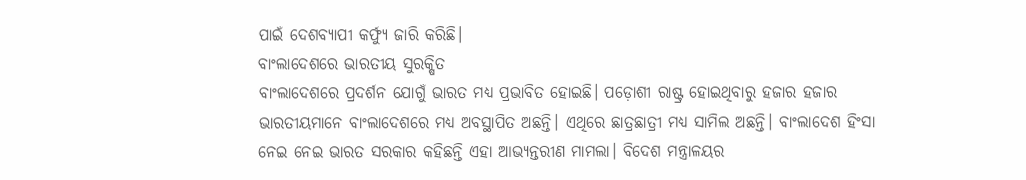ପାଇଁ ଦେଶବ୍ୟାପୀ କର୍ଫ୍ୟୁ ଜାରି କରିଛି।
ବାଂଲାଦେଶରେ ଭାରତୀୟ ସୁରକ୍ଷିତ
ବାଂଲାଦେଶରେ ପ୍ରଦର୍ଶନ ଯୋଗୁଁ ଭାରତ ମଧ୍ୟ ପ୍ରଭାବିତ ହୋଇଛି। ପଡ଼ୋଶୀ ରାଷ୍ଟ୍ର ହୋଇଥିବାରୁ ହଜାର ହଜାର ଭାରତୀୟମାନେ ବାଂଲାଦେଶରେ ମଧ୍ୟ ଅବସ୍ଥାପିତ ଅଛନ୍ତି। ଏଥିରେ ଛାତ୍ରଛାତ୍ରୀ ମଧ୍ୟ ସାମିଲ ଅଛନ୍ତି। ବାଂଲାଦେଶ ହିଂସା ନେଇ ନେଇ ଭାରତ ସରକାର କହିଛନ୍ତି ଏହା ଆଭ୍ୟନ୍ତରୀଣ ମାମଲା। ବିଦେଶ ମନ୍ତ୍ରାଳୟର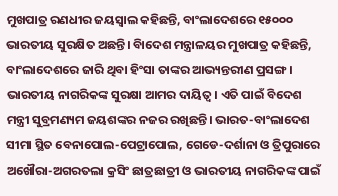ମୁଖପାତ୍ର ରଣଧୀର ଜୟସ୍ବାଲ କହିଛନ୍ତି, ବାଂଲାଦେଶରେ ୧୫୦୦୦ ଭାରତୀୟ ସୁରକ୍ଷିତ ଅଛନ୍ତି। ବିାଦେଶ ମନ୍ତ୍ରାଳୟର ମୁଖପାତ୍ର କହିଛନ୍ତି, ବାଂଲାଦେଶରେ ଜାରି ଥିବା ହିଂସା ତାଙ୍କର ଆଭ୍ୟନ୍ତରୀଣ ପ୍ରସଙ୍ଗ। ଭାରତୀୟ ନାଗରିକଙ୍କ ସୁରକ୍ଷା ଆମର ଦାୟିତ୍ବ। ଏତି ପାଇଁ ବିଦେଶ ମନ୍ତ୍ରୀ ସୁବ୍ରମଣ୍ୟମ ଜୟଶଙ୍କର ନଜର ରଖିଛନ୍ତି। ଭାରତ-ବାଂଲାଦେଶ ସୀମା ସ୍ଥିତ ବେନାପୋଲ-ପେଟ୍ରାପୋଲ, ଗେଡେ-ଦର୍ଶାନା ଓ ତ୍ରିପୁରାରେ ଅଖୌରା-ଅଗରତଲା କ୍ରସିଂ ଛାତ୍ରଛାତ୍ରୀ ଓ ଭାରତୀୟ ନାଗରିକଙ୍କ ପାଇଁ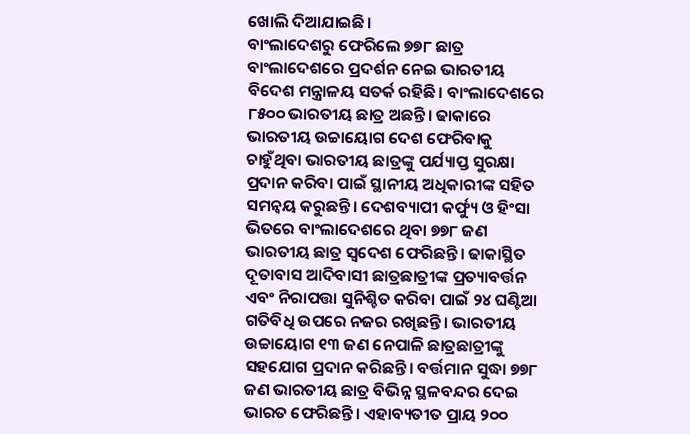ଖୋଲି ଦିଆଯାଇଛି।
ବାଂଲାଦେଶରୁ ଫେରିଲେ ୭୭୮ ଛାତ୍ର
ବାଂଲାଦେଶରେ ପ୍ରଦର୍ଶନ ନେଇ ଭାରତୀୟ ବିଦେଶ ମନ୍ତ୍ରାଳୟ ସତର୍କ ରହିଛି। ବାଂଲାଦେଶରେ ୮୫୦୦ ଭାରତୀୟ ଛାତ୍ର ଅଛନ୍ତି। ଢାକାରେ ଭାରତୀୟ ଉଚ୍ଚାୟୋଗ ଦେଶ ଫେରିବାକୁ ଚାହୁଁଥିବା ଭାରତୀୟ ଛାତ୍ରଙ୍କୁ ପର୍ଯ୍ୟାପ୍ତ ସୁରକ୍ଷା ପ୍ରଦାନ କରିବା ପାଇଁ ସ୍ଥାନୀୟ ଅଧିକାରୀଙ୍କ ସହିତ ସମନ୍ବୟ କରୁଛନ୍ତି। ଦେଶବ୍ୟାପୀ କର୍ଫ୍ୟୁ ଓ ହିଂସା ଭିତରେ ବାଂଲାଦେଶରେ ଥିବା ୭୭୮ ଜଣ ଭାରତୀୟ ଛାତ୍ର ସ୍ୱଦେଶ ଫେରିଛନ୍ତି। ଢାକାସ୍ଥିତ ଦୂତାବାସ ଆଦିବାସୀ ଛାତ୍ରଛାତ୍ରୀଙ୍କ ପ୍ରତ୍ୟାବର୍ତ୍ତନ ଏବଂ ନିରାପତ୍ତା ସୁନିଶ୍ଚିତ କରିବା ପାଇଁ ୨୪ ଘଣ୍ଟିଆ ଗତିବିଧି ଉପରେ ନଜର ରଖିଛନ୍ତି। ଭାରତୀୟ ଉଚ୍ଚାୟୋଗ ୧୩ ଜଣ ନେପାଳି ଛାତ୍ରଛାତ୍ରୀଙ୍କୁ ସହଯୋଗ ପ୍ରଦାନ କରିଛନ୍ତି। ବର୍ତ୍ତମାନ ସୁଦ୍ଧା ୭୭୮ ଜଣ ଭାରତୀୟ ଛାତ୍ର ବିଭିନ୍ନ ସ୍ଥଳବନ୍ଦର ଦେଇ ଭାରତ ଫେରିଛନ୍ତି। ଏହାବ୍ୟତୀତ ପ୍ରାୟ ୨୦୦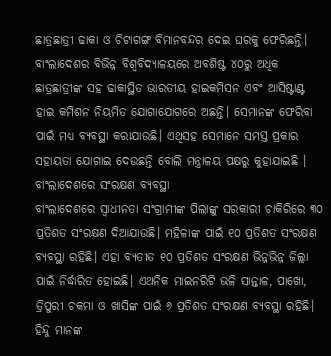ଛାତ୍ରଛାତ୍ରୀ ଢାକା ଓ ଚିଟାଗଙ୍ଗ ବିମାନବନ୍ଦର ଦେଇ ଘରକୁ ଫେରିଛନ୍ତି। ବାଂଲାଦେଶର ବିଭିନ୍ନ ବିଶ୍ୱବିଦ୍ୟାଳୟରେ ଅବଶିଷ୍ଟ ୪୦ରୁ ଅଧିକ ଛାତ୍ରଛାତ୍ରୀଙ୍କ ସହ ଢାକାସ୍ଥିତ ଭାରତୀୟ ହାଇକମିସନ ଏବଂ ଆସିଷ୍ଟାଣ୍ଟ ହାଇ କମିଶନ ନିୟମିତ ଯୋଗାଯୋଗରେ ଅଛନ୍ତି। ସେମାନଙ୍କ ଫେରିବା ପାଇଁ ମଧ୍ୟ ବ୍ୟବସ୍ଥା କରାଯାଉଛି। ଏଥିସହ ସେମାନେ ସମସ୍ତ ପ୍ରକାର ସହାୟତା ଯୋଗାଇ ଦେଉଛନ୍ତି ବୋଲି ମନ୍ତ୍ରାଳୟ ପକ୍ଷରୁ କୁହାଯାଇଛି ।
ବାଂଲାଦେଶରେ ସଂରକ୍ଷଣ ବ୍ୟବସ୍ଥା
ବାଂଲାଦେଶରେ ସ୍ବାଧୀନତା ସଂଗ୍ରାମୀଙ୍କ ପିଲାଙ୍କୁ ସରକାରୀ ଚାକିରିରେ ୩୦ ପ୍ରତିଶତ ସଂରକ୍ଷଣ ଦିଆଯାଉଛି। ମହିଳାଙ୍କ ପାଇଁ ୧୦ ପ୍ରତିଶତ ସଂରକ୍ଷଣ ବ୍ୟବସ୍ଥା ରହିଛି। ଏହା ବ୍ୟତୀତ ୧୦ ପ୍ରତିଶତ ସଂରକ୍ଷଣ ଭିନ୍ନଭିନ୍ନ ଜିଲ୍ଲା ପାଇଁ ନିର୍ଦ୍ଧାରିତ ହୋଇଛି। ଏଥନିକ ମାଇନରିଟି ଭଳି ସାନ୍ତାଳ, ପାଖୋ, ତ୍ରିପୁରୀ ଚକମା ଓ ଖାସିଙ୍କ ପାଇଁ ୬ ପ୍ରତିଶତ ସଂରକ୍ଷଣ ବ୍ୟବସ୍ଥା ରହିଛି। ହିନ୍ଦୁ ମାନଙ୍କ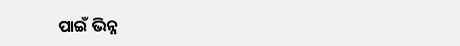ପାଇଁ ଭିନ୍ନ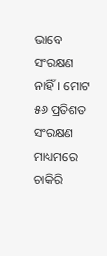ଭାବେ ସଂରକ୍ଷଣ ନାହିଁ। ମୋଟ ୫୬ ପ୍ରତିଶତ ସଂରକ୍ଷଣ ମାଧ୍ୟମରେ ଚାକିରି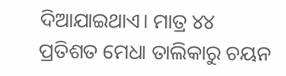ଦିଆଯାଇଥାଏ। ମାତ୍ର ୪୪ ପ୍ରତିଶତ ମେଧା ତାଲିକାରୁ ଚୟନ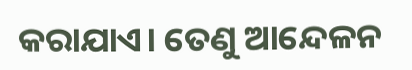କରାଯାଏ। ତେଣୁ ଆନ୍ଦେଳନ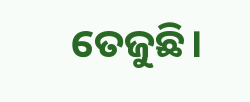ତେଜୁଛି।